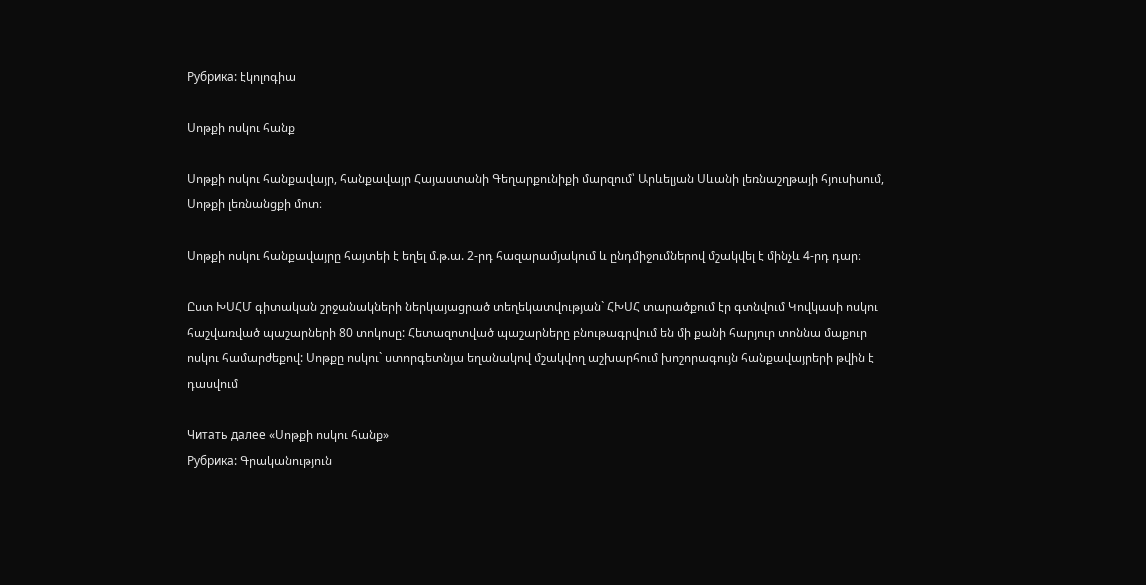Рубрика: էկոլոգիա

Սոթքի ոսկու հանք

Սոթքի ոսկու հանքավայր, հանքավայր Հայաստանի Գեղարքունիքի մարզում՝ Արևելյան Սևանի լեռնաշղթայի հյուսիսում, Սոթքի լեռնանցքի մոտ։

Սոթքի ոսկու հանքավայրը հայտեի է եղել մ.թ.ա. 2-րդ հազարամյակում և ընդմիջումներով մշակվել է մինչև 4-րդ դար։

Ըստ ԽՍՀՄ գիտական շրջանակների ներկայացրած տեղեկատվության` ՀԽՍՀ տարածքում էր գտնվում Կովկասի ոսկու հաշվառված պաշարների 80 տոկոսը: Հետազոտված պաշարները բնութագրվում են մի քանի հարյուր տոննա մաքուր ոսկու համարժեքով: Սոթքը ոսկու` ստորգետնյա եղանակով մշակվող աշխարհում խոշորագույն հանքավայրերի թվին է դասվում

Читать далее «Սոթքի ոսկու հանք»
Рубрика: Գրականություն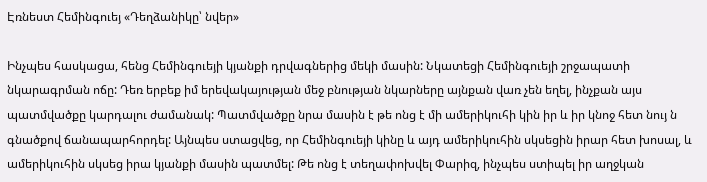Էռնեստ Հեմինգուեյ «Դեղձանիկը՝ նվեր»

Ինչպես հասկացա, հենց Հեմինգուեյի կյանքի դրվագներից մեկի մասին: Նկատեցի Հեմինգուեյի շրջապատի նկարագրման ոճը: Դեռ երբեք իմ երեվակայության մեջ բնության նկարները այնքան վառ չեն եղել, ինչքան այս պատմվածքը կարդալու ժամանակ: Պատմվածքը նրա մասին է թե ոնց է մի ամերիկուհի կին իր և իր կնոջ հետ նույ ն գնածքով ճանապարհորդել: Այնպես ստացվեց, որ Հեմինգուեյի կինը և այդ ամերիկուհին սկսեցին իրար հետ խոսալ, և ամերիկուհին սկսեց իրա կյանքի մասին պատմել: Թե ոնց է տեղափոխվել Փարիզ, ինչպես ստիպել իր աղջկան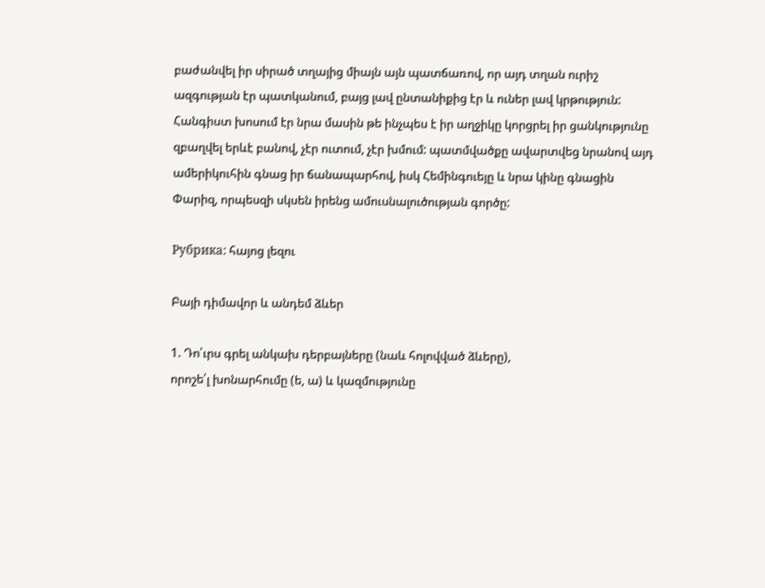բաժանվել իր սիրած տղայից միայն այն պատճառով, որ այդ տղան ուրիշ ազգության էր պատկանում, բայց լավ ընտանիքից էր և ուներ լավ կրթություն: Հանգիստ խոսում էր նրա մասին թե ինչպես է իր աղջիկը կորցրել իր ցանկությունը զբաղվել երևէ բանով, չէր ուտում, չէր խմում: պատմվածքը ավարտվեց նրանով այդ ամերիկուհին գնաց իր ճանապարհով, իսկ Հեմինգուեյը և նրա կինը գնացին Փարիզ, որպեսզի սկսեն իրենց ամուսնալուծության գործը:

Рубрика: հայոց լեզու

Բայի դիմավոր և անդեմ ձևեր

1. Դո՛ւրս գրել անկախ դերբայները (նաև հոլովված ձևերը),
որոշե՛լ խոնարհումը (ե, ա) և կազմությունը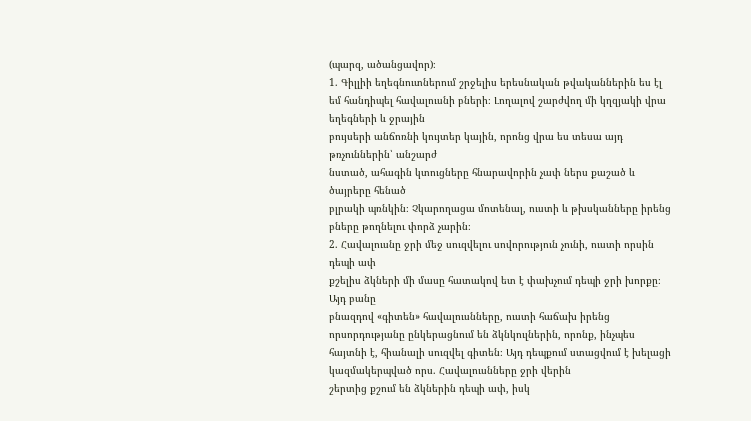(պարզ, ածանցավոր)։
1. Գիլլիի եղեգնուտներում շրջելիս երեսնական թվականներին ես էլ եմ հանդիպել հավալուսնի բների։ Լողալով շարժվող մի կղզյակի վրա եղեգների և ջրային
բույսերի անճոռնի կույտեր կային, որոնց վրա ես տեսա այդ թռչուններին՝ անշարժ
նստած, ահագին կտուցները հնարավորին չափ ներս քաշած և ծայրերը հենած
բլրակի պռնկին։ Չկարողացա մոտենալ, ուստի և թխսկանները իրենց բները թողնելու փորձ չարին։
2. Հավալուսնը ջրի մեջ սուզվելու սովորություն չունի, ուստի որսին դեպի ափ
քշելիս ձկների մի մասը հատակով ետ է փախչում դեպի ջրի խորքը։ Այդ բանը
բնազդով «գիտեն» հավալուսնները, ուստի հաճախ իրենց որսորդությանը ընկերացնում են ձկնկուլներին, որոնք, ինչպես հայտնի է, հիանալի սուզվել գիտեն։ Այդ դեպքում ստացվում է խելացի կազմակերպված որս. Հավալուսնները ջրի վերին
շերտից քշում են ձկներին դեպի ափ, իսկ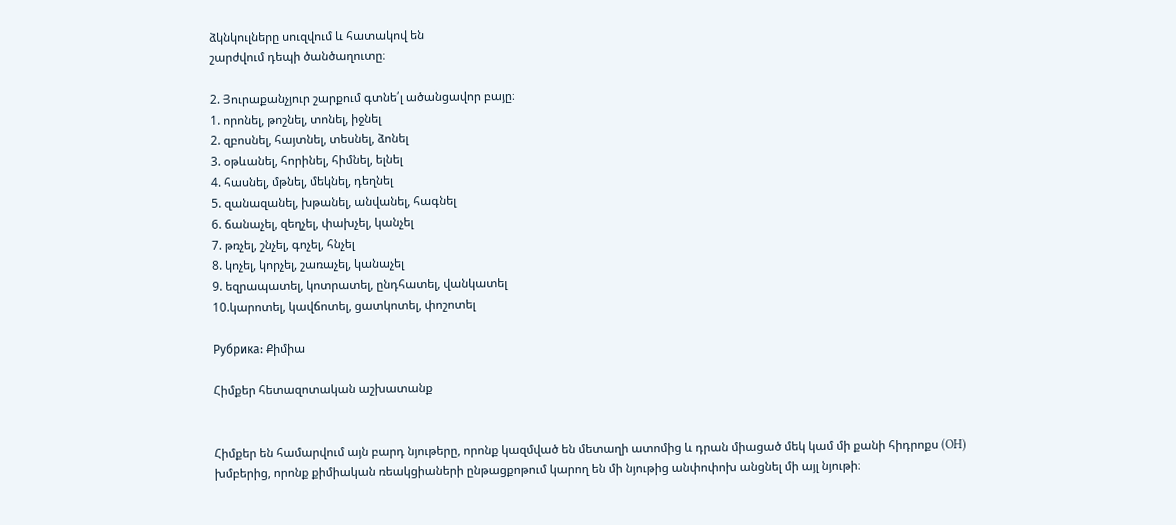ձկնկուլները սուզվում և հատակով են
շարժվում դեպի ծանծաղուտը։

2. Յուրաքանչյուր շարքում գտնե՛լ ածանցավոր բայը։
1. որոնել, թոշնել, տոնել, իջնել
2. զբոսնել, հայտնել, տեսնել, ձոնել
3. օթևանել, հորինել, հիմնել, ելնել
4. հասնել, մթնել, մեկնել, դեղնել
5. զանազանել, խթանել, անվանել, հագնել
6. ճանաչել, զեղչել, փախչել, կանչել
7. թռչել, շնչել, գոչել, հնչել
8. կոչել, կորչել, շառաչել, կանաչել
9. եզրապատել, կոտրատել, ընդհատել, վանկատել
10.կարոտել, կավճոտել, ցատկոտել, փոշոտել

Рубрика: Քիմիա

Հիմքեր հետազոտական աշխատանք


Հիմքեր են համարվում այն բարդ նյութերը, որոնք կազմված են մետաղի ատոմից և դրան միացած մեկ կամ մի քանի հիդրոքս (OH) խմբերից, որոնք քիմիական ռեակցիաների ընթացքոթում կարող են մի նյութից անփոփոխ անցնել մի այլ նյութի։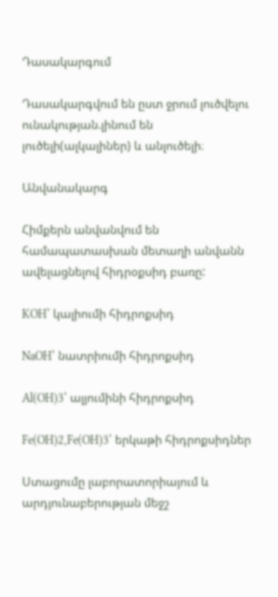Դասակարգում

Դասակարգվում են ըստ ջրում լուծվելու ունակության.լինում են լուծելի(ալկալիներ) և անլուծելի։

Անվանակարգ

Հիմքերն անվանվում են համապատասխան մետաղի անվանն ավելացնելով հիդրօքսիդ բառը:

KOH՝ կալիումի հիդրոքսիդ

NaOH՝ նատրիումի հիդրոքսիդ

Al(OH)3՝ ալյումինի հիդրոքսիդ

Fe(OH)2,Fe(OH)3՝ երկաթի հիդրոքսիդներ

Ստացումը լաբորատորիայում և արդյունաբերության մեջշ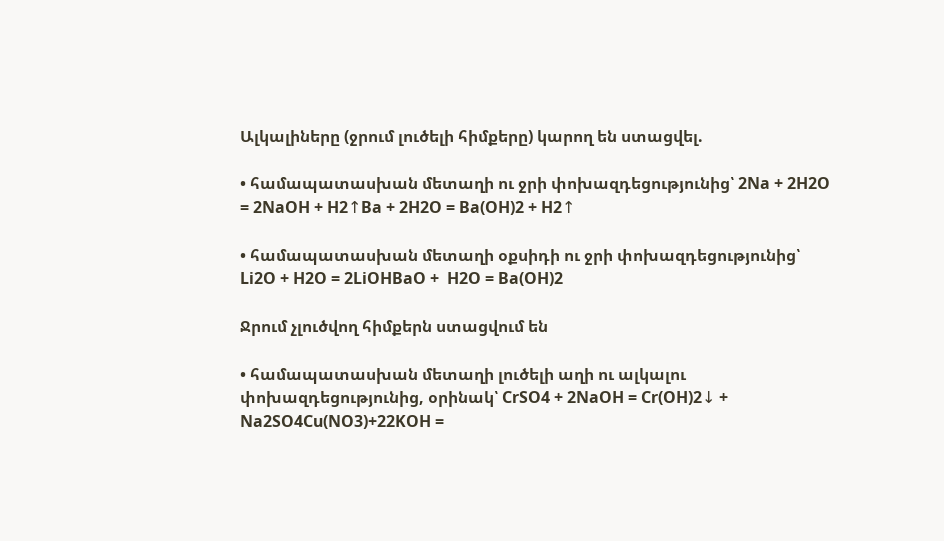Ալկալիները (ջրում լուծելի հիմքերը) կարող են ստացվել.

• համապատասխան մետաղի ու ջրի փոխազդեցությունից՝ 2Na + 2H2O = 2NaOH + H2↑Ba + 2H2O = Ba(OH)2 + H2↑

• համապատասխան մետաղի օքսիդի ու ջրի փոխազդեցությունից՝ Li2O + H2O = 2LiOHBaO +  H2O = Ba(OH)2

Ջրում չլուծվող հիմքերն ստացվում են

• համապատասխան մետաղի լուծելի աղի ու ալկալու փոխազդեցությունից, օրինակ՝ CrSO4 + 2NaOH = Cr(OH)2↓ + Na2SO4Cu(NO3)+22KOH =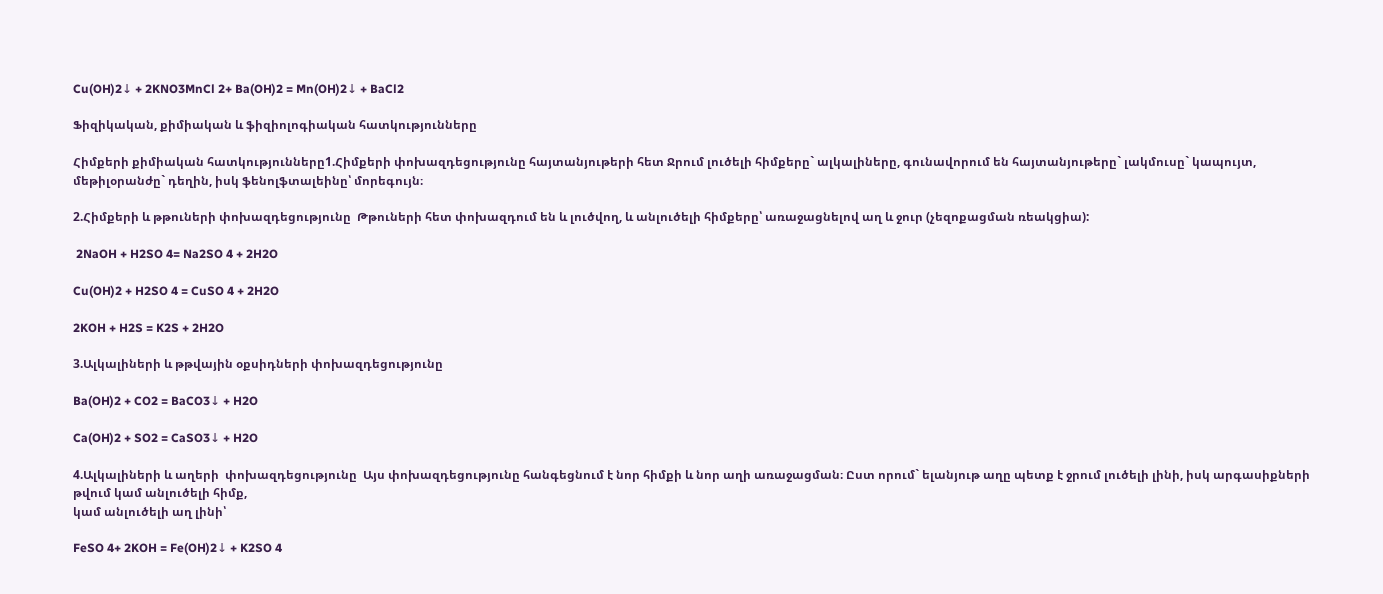Cu(OH)2↓ + 2KNO3MnCl 2+ Ba(OH)2 = Mn(OH)2↓ + BaCl2

Ֆիզիկական, քիմիական և ֆիզիոլոգիական հատկությունները

Հիմքերի քիմիական հատկությունները1.Հիմքերի փոխազդեցությունը հայտանյութերի հետ Ջրում լուծելի հիմքերը` ալկալիները, գունավորում են հայտանյութերը` լակմուսը` կապույտ, մեթիլօրանժը` դեղին, իսկ ֆենոլֆտալեինը՝ մորեգույն։

2.Հիմքերի և թթուների փոխազդեցությունը  Թթուների հետ փոխազդում են և լուծվող, և անլուծելի հիմքերը՝ առաջացնելով աղ և ջուր (չեզոքացման ռեակցիա):

 2NaOH + H2SO 4= Na2SO 4 + 2H2O

Cu(OH)2 + H2SO 4 = CuSO 4 + 2H2O

2KOH + H2S = K2S + 2H2O

3.Ալկալիների և թթվային օքսիդների փոխազդեցությունը

Ba(OH)2 + CO2 = BaCO3↓ + H2O

Ca(OH)2 + SO2 = CaSO3↓ + H2O

4.Ալկալիների և աղերի  փոխազդեցությունը  Այս փոխազդեցությունը հանգեցնում է նոր հիմքի և նոր աղի առաջացման։ Ըստ որում` ելանյութ աղը պետք է ջրում լուծելի լինի, իսկ արգասիքների թվում կամ անլուծելի հիմք,
կամ անլուծելի աղ լինի՝

FeSO 4+ 2KOH = Fe(OH)2↓ + K2SO 4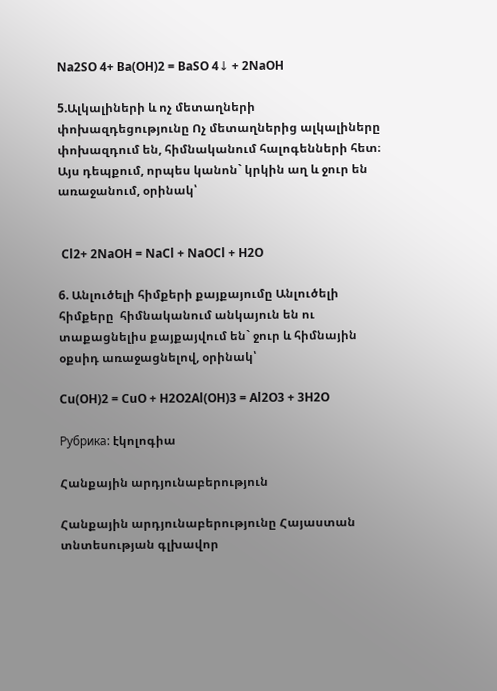Na2SO 4+ Ba(OH)2 = BaSO 4↓ + 2NaOH

5.Ալկալիների և ոչ մետաղների փոխազդեցությունը Ոչ մետաղներից ալկալիները փոխազդում են, հիմնականում հալոգենների հետ։ Այս դեպքում, որպես կանոն` կրկին աղ և ջուր են առաջանում, օրինակ՝


 Cl2+ 2NaOH = NaCl + NaOCl + H2O

6. Անլուծելի հիմքերի քայքայումը Անլուծելի հիմքերը  հիմնականում անկայուն են ու տաքացնելիս քայքայվում են` ջուր և հիմնային օքսիդ առաջացնելով, օրինակ՝

Cu(OH)2 = CuO + H2O2Al(OH)3 = Al2O3 + 3H2O

Рубрика: էկոլոգիա

Հանքային արդյունաբերություն

Հանքային արդյունաբերությունը Հայաստան տնտեսության գլխավոր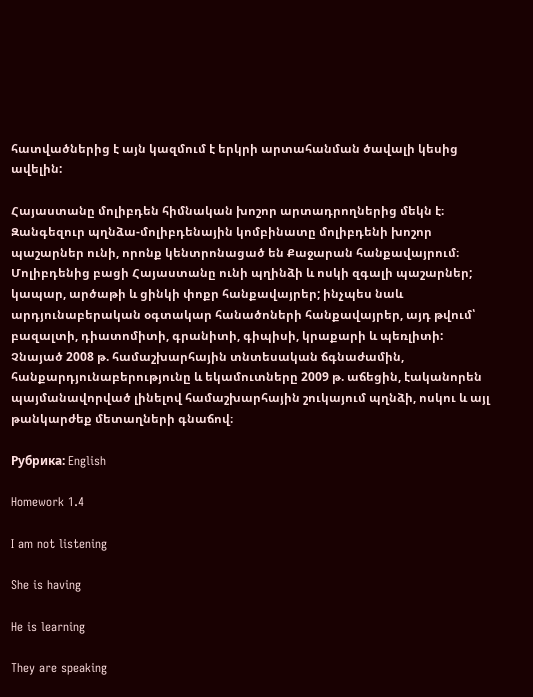հատվածներից է այն կազմում է երկրի արտահանման ծավալի կեսից ավելին:

Հայաստանը մոլիբդեն հիմնական խոշոր արտադրողներից մեկն է։ Զանգեզուր պղնձա-մոլիբդենային կոմբինատը մոլիբդենի խոշոր պաշարներ ունի, որոնք կենտրոնացած են Քաջարան հանքավայրում։ Մոլիբդենից բացի Հայաստանը ունի պղինձի և ոսկի զգալի պաշարներ; կապար, արծաթի և ցինկի փոքր հանքավայրեր; ինչպես նաև արդյունաբերական օգտակար հանածոների հանքավայրեր, այդ թվում՝ բազալտի, դիատոմիտի, գրանիտի, գիպիսի, կրաքարի և պեռլիտի: Չնայած 2008 թ. համաշխարհային տնտեսական ճգնաժամին, հանքարդյունաբերությունը և եկամուտները 2009 թ. աճեցին, էականորեն պայմանավորված լինելով համաշխարհային շուկայում պղնձի, ոսկու և այլ թանկարժեք մետաղների գնաճով։

Рубрика: English

Homework 1.4

I am not listening

She is having

He is learning

They are speaking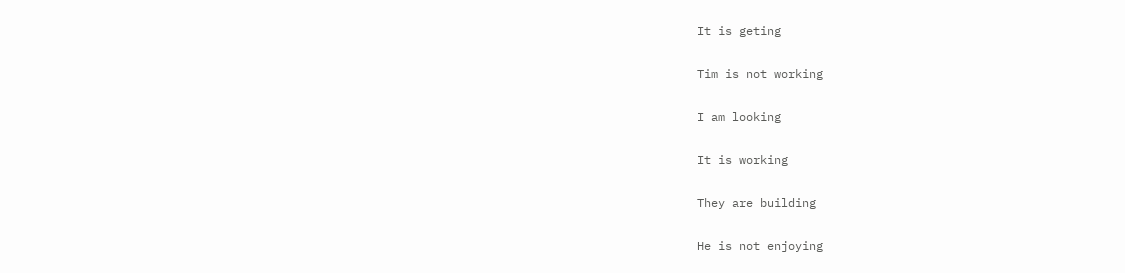It is geting

Tim is not working

I am looking

It is working

They are building

He is not enjoying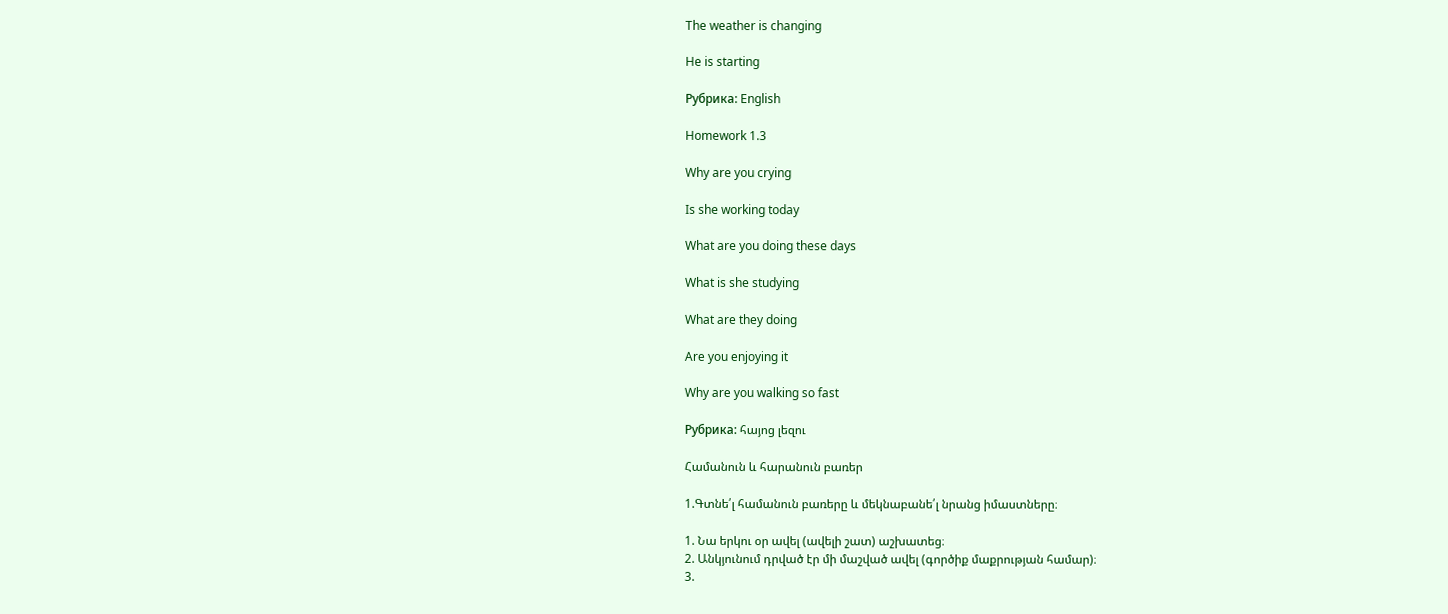The weather is changing

He is starting

Рубрика: English

Homework 1.3

Why are you crying

Is she working today

What are you doing these days

What is she studying

What are they doing

Are you enjoying it

Why are you walking so fast

Рубрика: հայոց լեզու

Համանուն և հարանուն բառեր

1.Գտնե՛լ համանուն բառերը և մեկնաբանե՛լ նրանց իմաստները։

1. Նա երկու օր ավել (ավելի շատ) աշխատեց։
2. Անկյունում դրված էր մի մաշված ավել (գործիք մաքրության համար)։
3.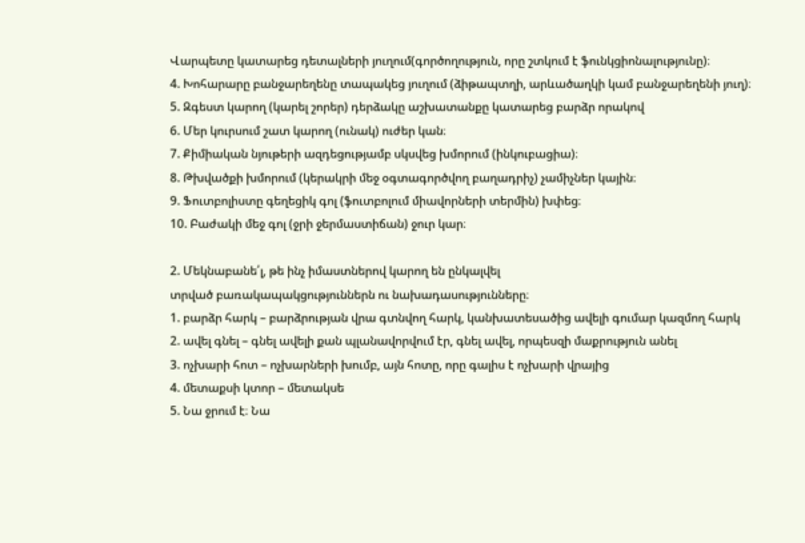Վարպետը կատարեց դետալների յուղում(գործողություն, որը շտկում է ֆունկցիոնալությունը)։
4. Խոհարարը բանջարեղենը տապակեց յուղում (ձիթապտղի, արևածաղկի կամ բանջարեղենի յուղ)։
5. Զգեստ կարող (կարել շորեր) դերձակը աշխատանքը կատարեց բարձր որակով
6. Մեր կուրսում շատ կարող (ունակ) ուժեր կան։
7. Քիմիական նյութերի ազդեցությամբ սկսվեց խմորում (ինկուբացիա)։
8. Թխվածքի խմորում (կերակրի մեջ օգտագործվող բաղադրիչ) չամիչներ կային։
9. Ֆուտբոլիստը գեղեցիկ գոլ (ֆուտբոլում միավորների տերմին) խփեց։
10. Բաժակի մեջ գոլ (ջրի ջերմաստիճան) ջուր կար։

2. Մեկնաբանե՛լ, թե ինչ իմաստներով կարող են ընկալվել
տրված բառակապակցություններն ու նախադասությունները։
1. բարձր հարկ – բարձրության վրա գտնվող հարկ, կանխատեսածից ավելի գումար կազմող հարկ
2. ավել գնել – գնել ավելի քան պլանավորվում էր, գնել ավել, որպեսզի մաքրություն անել
3. ոչխարի հոտ – ոչխարների խումբ, այն հոտը, որը գալիս է ոչխարի վրայից
4. մետաքսի կտոր – մետակսե
5. Նա ջրում է։ Նա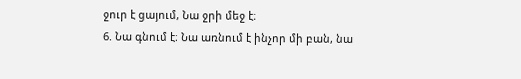ջուր է ցայում, Նա ջրի մեջ է։
6. Նա գնում է։ Նա առնում է ինչոր մի բան, նա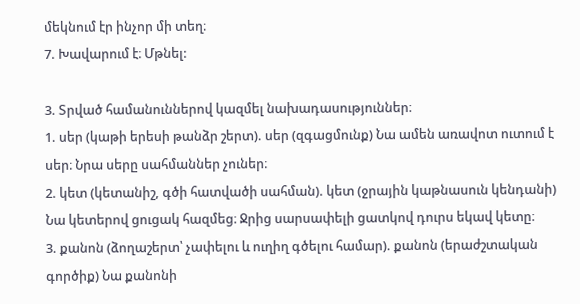մեկնում էր ինչոր մի տեղ։
7. Խավարում է։ Մթնել:

3. Տրված համանուններով կազմել նախադասություններ։
1. սեր (կաթի երեսի թանձր շերտ). սեր (զգացմունք) Նա ամեն առավոտ ուտում է սեր։ Նրա սերը սահմաններ չուներ։
2. կետ (կետանիշ, գծի հատվածի սահման). կետ (ջրային կաթնասուն կենդանի) Նա կետերով ցուցակ հազմեց։ Ջրից սարսափելի ցատկով դուրս եկավ կետը։
3. քանոն (ձողաշերտ՝ չափելու և ուղիղ գծելու համար). քանոն (երաժշտական
գործիք) Նա քանոնի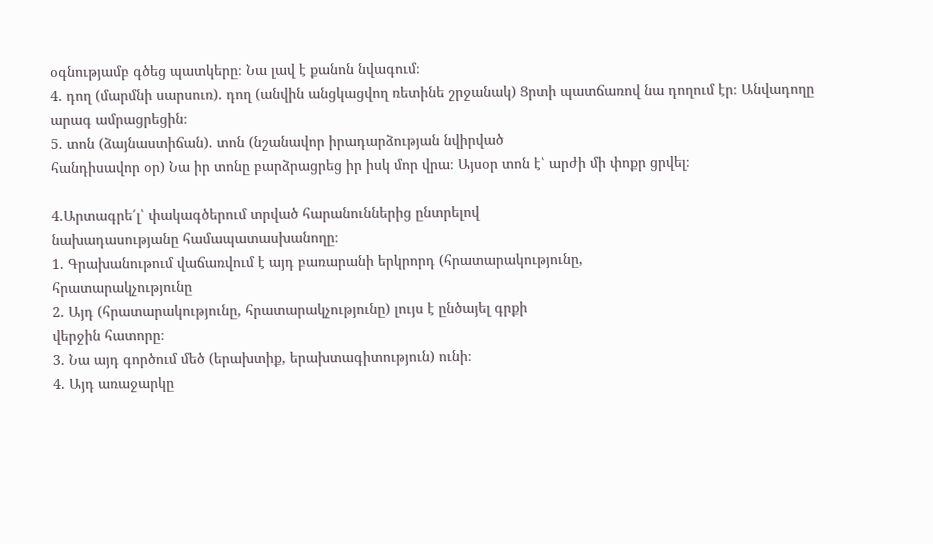օգնությամբ գծեց պատկերը։ Նա լավ է քանոն նվագում։
4. դող (մարմնի սարսուռ). դող (անվին անցկացվող ռետինե շրջանակ) Ցրտի պատճառով նա դողում էր։ Անվադողը արագ ամրացրեցին։
5. տոն (ձայնաստիճան). տոն (նշանավոր իրադարձության նվիրված
հանդիսավոր օր) Նա իր տոնը բարձրացրեց իր իսկ մոր վրա։ Այսօր տոն է՝ արժի մի փոքր ցրվել։

4.Արտագրե՛լ՝ փակագծերում տրված հարանուններից ընտրելով
նախադասությանը համապատասխանողը։
1. Գրախանութում վաճառվում է այդ բառարանի երկրորդ (հրատարակությունը,
հրատարակչությունը
2. Այդ (հրատարակությունը, հրատարակչությունը) լույս է ընծայել գրքի
վերջին հատորը։
3. Նա այդ գործում մեծ (երախտիք, երախտագիտություն) ունի։
4. Այդ առաջարկը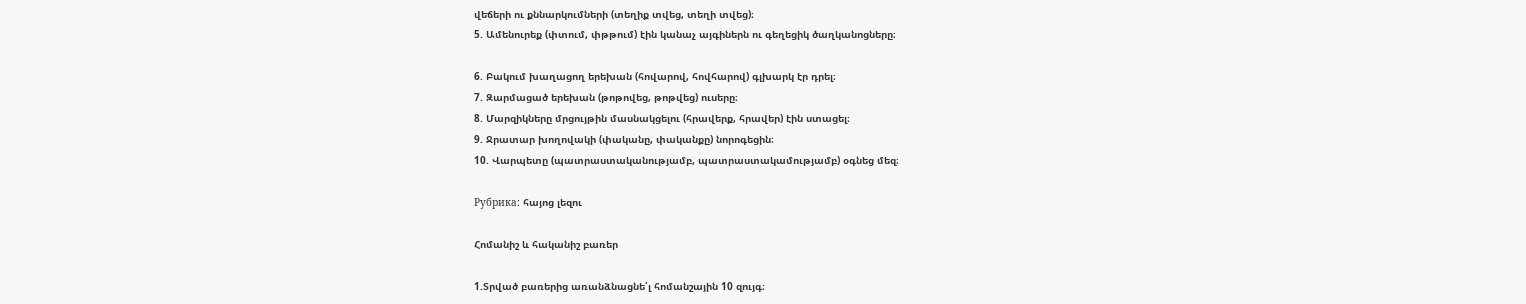վեճերի ու քննարկումների (տեղիք տվեց, տեղի տվեց)։
5. Ամենուրեք (փտում, փթթում) էին կանաչ այգիներն ու գեղեցիկ ծաղկանոցները։

6. Բակում խաղացող երեխան (հովարով, հովհարով) գլխարկ էր դրել։
7. Զարմացած երեխան (թոթովեց, թոթվեց) ուսերը։
8. Մարզիկները մրցույթին մասնակցելու (հրավերք, հրավեր) էին ստացել։
9. Ջրատար խողովակի (փականը, փականքը) նորոգեցին։
10. Վարպետը (պատրաստականությամբ, պատրաստակամությամբ) օգնեց մեզ։

Рубрика: հայոց լեզու

Հոմանիշ և հականիշ բառեր

1.Տրված բառերից առանձնացնե՛լ հոմանշային 10 զույգ։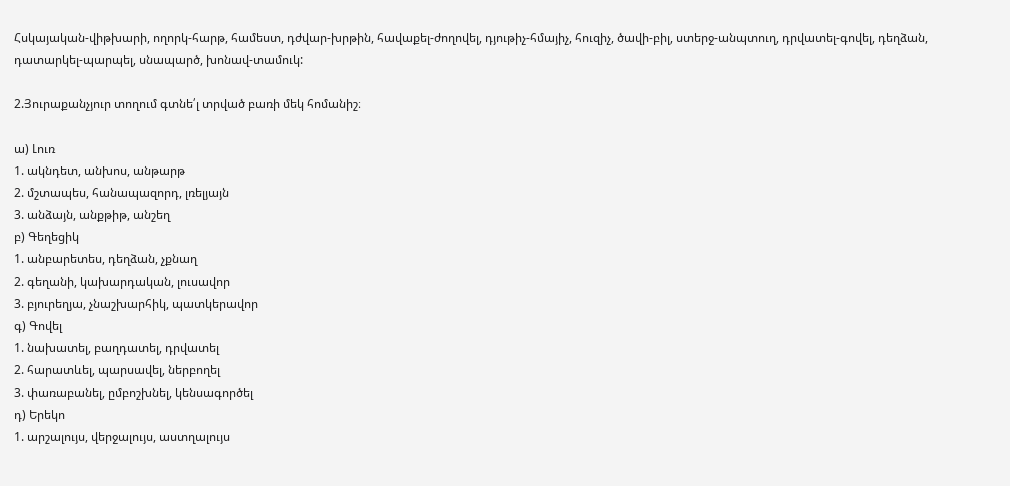Հսկայական-վիթխարի, ողորկ-հարթ, համեստ, դժվար-խրթին, հավաքել-ժողովել, դյութիչ-հմայիչ, հուզիչ, ծավի-բիլ, ստերջ-անպտուղ, դրվատել-գովել, դեղձան, դատարկել-պարպել, սնապարծ, խոնավ-տամուկ:

2.Յուրաքանչյուր տողում գտնե՛լ տրված բառի մեկ հոմանիշ։

ա) Լուռ
1. ակնդետ, անխոս, անթարթ
2. մշտապես, հանապազորդ, լռելյայն
3. անձայն, անքթիթ, անշեղ
բ) Գեղեցիկ
1. անբարետես, դեղձան, չքնաղ
2. գեղանի, կախարդական, լուսավոր
3. բյուրեղյա, չնաշխարհիկ, պատկերավոր
գ) Գովել
1. նախատել, բաղդատել, դրվատել
2. հարատևել, պարսավել, ներբողել
3. փառաբանել, ըմբոշխնել, կենսագործել
դ) Երեկո
1. արշալույս, վերջալույս, աստղալույս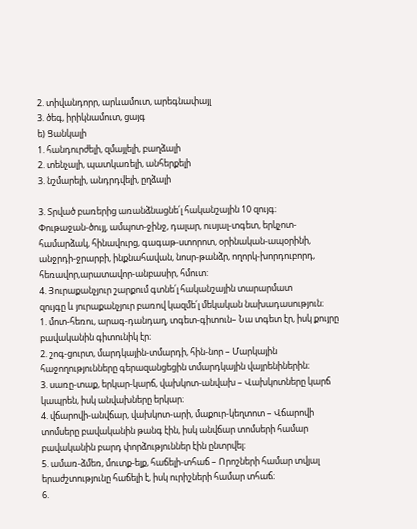2. տիվանդորր, արևամուտ, արեգնափայլ
3. ծեգ, իրիկնամուտ, ցայգ
ե) Ցանկալի
1. հանդուրժելի, զմայլելի, բաղձալի
2. տենչալի, պատկառելի, անհերքելի
3. նշմարելի, անդրդվելի, ըղձալի

3. Տրված բառերից առանձնացնե՛լ հականշային 10 զույգ։
Փութաջան-ծույլ, ամպոտ-ջինջ, դալար, ուսյալ-տգետ, երկչոտ-համարձակ, հինավուրց, գագաթ-ստորոտ, օրինական-ապօրինի, անջրդի-ջրարբի, ինքնահավան, նոսր-թանձր, ողորկ-խորդուբորդ, հեռավոր,արատավոր-անբասիր, հմուտ:
4. Յուրաքանչյուր շարքում գտնե՛լ հականշային տարարմատ
զույգը և յուրաքանչյուր բառով կազմե՛լ մեկական նախադասություն։
1. մոտ-հեռու, արագ-դանդաղ, տգետ-գիտուն– Նա տգետ էր, իսկ քույրը բավականին գիտունիկ էր։
2. շոգ-ցուրտ, մարդկային-տմարդի, հին-նոր – Մարկային հաջողությունները գերազանցեցին տմարդկային վայրենիներին։
3. սառը-տաք, երկար-կարճ, վախկոտ-անվախ – Վախկոտները կարճ կապրեն, իսկ անվախները երկար։
4. վճարովի-անվճար, վախկոտ-արի, մաքուր-կեղտոտ – Վճարովի տոմսերը բավականին թանգ էին, իսկ անվճար տոմսերի համար բավականին բարդ փորձություններ էին ընտրվել։
5. ամառ-ձմեռ, մուտք-ելք, հաճելի-տհաճ – Որոշների համար տվյալ երաժշտությունը հաճելի է, իսկ ուրիշների համար տհաճ։
6.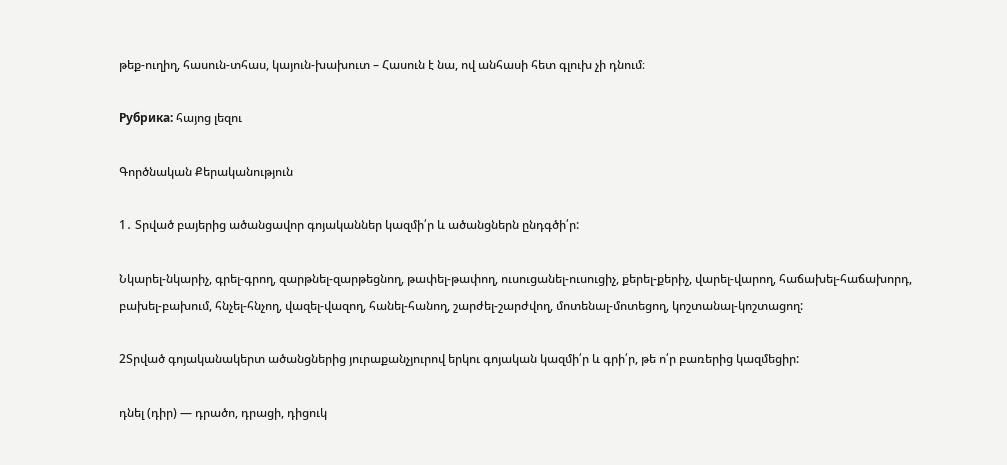թեք-ուղիղ, հասուն-տհաս, կայուն-խախուտ – Հասուն է նա, ով անհասի հետ գլուխ չի դնում։

Рубрика: հայոց լեզու

Գործնական Քերականություն

1․ Տրված բայերից ածանցավոր գոյականներ կազմի՛ր և ածանցներն ընդգծի՛ր:

Նկարել-նկարիչ, գրել-գրող, զարթնել-զարթեցնող, թափել-թափող, ուսուցանել-ուսուցիչ, քերել-քերիչ, վարել-վարող, հաճախել-հաճախորդ, բախել-բախում, հնչել-հնչող, վազել-վազող, հանել-հանող, շարժել-շարժվող, մոտենալ-մոտեցող, կոշտանալ-կոշտացող:

2Տրված գոյականակերտ ածանցներից յուրաքանչյուրով երկու գոյական կազմի՛ր և գրի՛ր, թե ո՛ր բառերից կազմեցիր:

դնել (դիր) — դրածո, դրացի, դիցուկ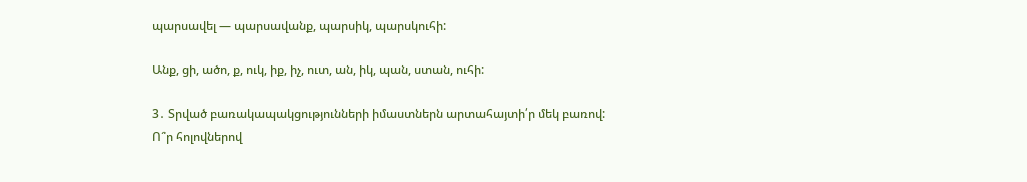պարսավել — պարսավանք, պարսիկ, պարսկուհի:

Անք, ցի, ածո, ք, ուկ, իք, իչ, ուտ, ան, իկ, պան, ստան, ուհի:

3․ Տրված բառակապակցությունների իմաստներն արտահայտի՛ր մեկ բառով: Ո՞ր հոլովներով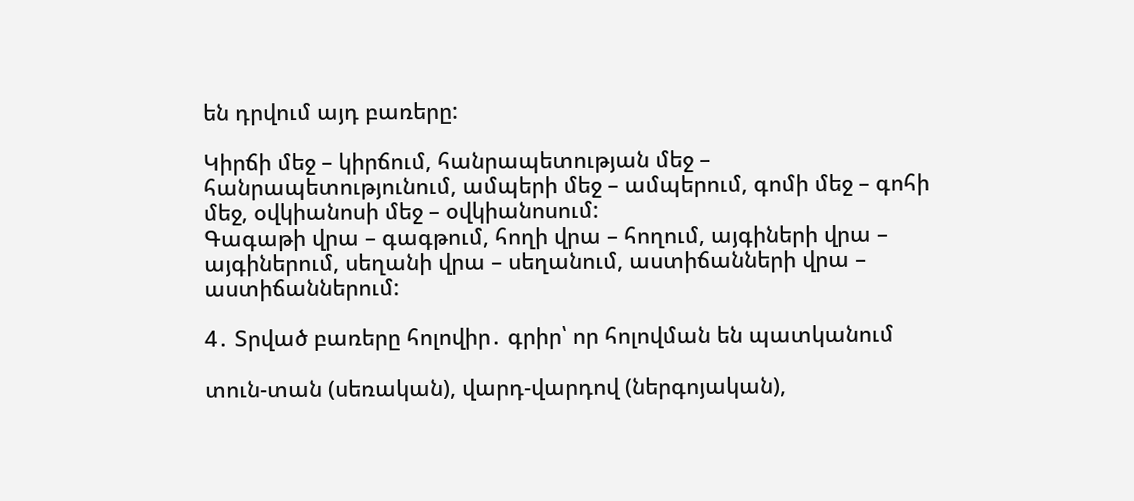են դրվում այդ բառերը:

Կիրճի մեջ – կիրճում, հանրապետության մեջ – հանրապետությունում, ամպերի մեջ – ամպերում, գոմի մեջ – գոհի մեջ, օվկիանոսի մեջ – օվկիանոսում:
Գագաթի վրա – գագթում, հողի վրա – հողում, այգիների վրա – այգիներում, սեղանի վրա – սեղանում, աստիճանների վրա – աստիճաններում:

4․ Տրված բառերը հոլովիր․ գրիր՝ որ հոլովման են պատկանում

տուն-տան (սեռական), վարդ-վարդով (ներգոյական),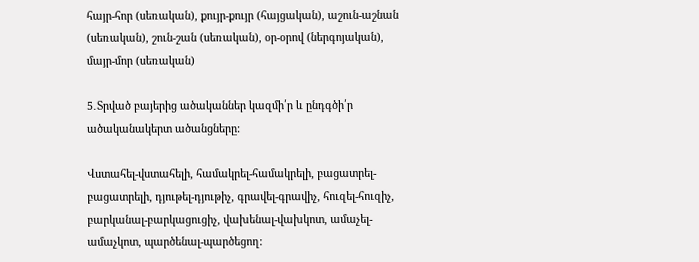հայր-հոր (սեռական), քույր-քույր (հայցական), աշուն-աշնան (սեռական), շուն-շան (սեռական), օր-օրով (ներգոյական), մայր-մոր (սեռական)

5․Տրված բայերից ածականներ կազմի՛ր և ընդգծի՛ր ածականակերտ ածանցները:

Վստահել-վստահելի, համակրել-համակրելի, բացատրել-բացատրելի, դյութել-դյութիչ, գրավել-գրավիչ, հուզել-հուզիչ, բարկանալ-բարկացուցիչ, վախենալ-վախկոտ, ամաչել-ամաչկոտ, պարծենալ-պարծեցող: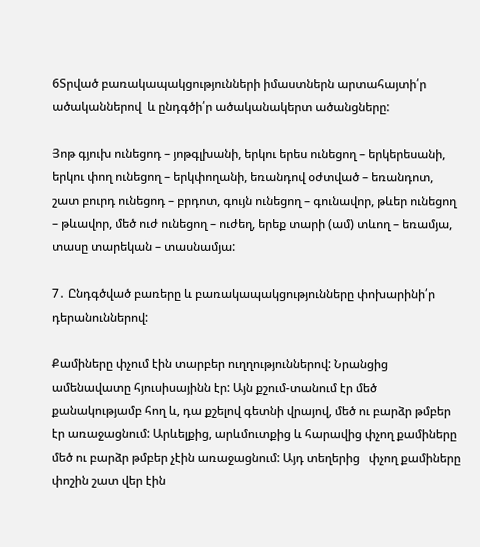6Տրված բառակապակցությունների իմաստներն արտահայտի՛ր ածականներով  և ընդգծի՛ր ածականակերտ ածանցները:

Յոթ գյուխ ունեցոդ – յոթգլխանի, երկու երես ունեցող – երկերեսանի, երկու փող ունեցող – երկփողանի, եռանդով օժտված – եռանդոտ, շատ բուրդ ունեցոդ – բրդոտ, գույն ունեցող – գունավոր, թևեր ունեցող – թևավոր, մեծ ուժ ունեցող – ուժեղ, երեք տարի (ամ) տևող – եռամյա, տասը տարեկան – տասնամյա:

7․ Ընդգծված բառերը և բառակապակցությունները փոխարինի՛ր դերանուններով:

Քամիները փչում էին տարբեր ուղղություններով: Նրանցից ամենավատը հյուսիսայինն էր: Այն քշում-տանում էր մեծ քանակությամբ հող և, դա քշելով գետնի վրայով, մեծ ու բարձր թմբեր էր առաջացնում: Արևելքից, արևմուտքից և հարավից փչող քամիները մեծ ու բարձր թմբեր չէին առաջացնում: Այդ տեղերից   փչող քամիները փոշին շատ վեր էին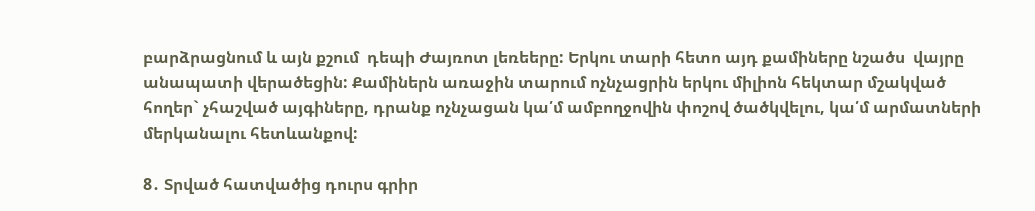բարձրացնում և այն քշում  դեպի Ժայռոտ լեռեերը: Երկու տարի հետո այդ քամիները նշածս  վայրը անապատի վերածեցին: Քամիներն առաջին տարում ոչնչացրին երկու միլիոն հեկտար մշակված հողեր` չհաշված այգիները, դրանք ոչնչացան կա՛մ ամբողջովին փոշով ծածկվելու, կա՛մ արմատների մերկանալու հետևանքով:

8․ Տրված հատվածից դուրս գրիր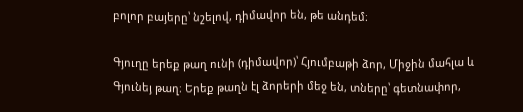բոլոր բայերը՝ նշելով, դիմավոր են, թե անդեմ։

Գյուղը երեք թաղ ունի (դիմավոր)՝ Հյումբաթի ձոր, Միջին մահլա և Գյունեյ թաղ։ Երեք թաղն էլ ձորերի մեջ են, տները՝ գետնափոր,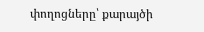փողոցները՝ քարայծի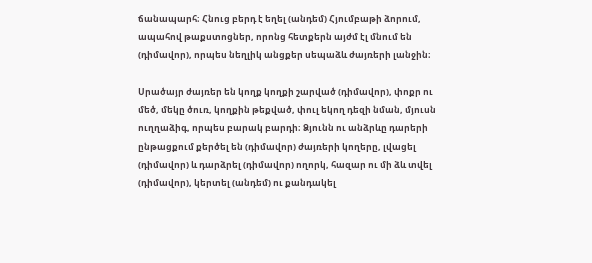ճանապարհ։ Հնուց բերդ է եղել (անդեմ) Հյումբաթի ձորում, ապահով թաքստոցներ, որոնց հետքերն այժմ էլ մնում են (դիմավոր), որպես նեղլիկ անցքեր սեպաձև ժայռերի լանջին։

Սրածայր ժայռեր են կողք կողքի շարված (դիմավոր), փոքր ու մեծ, մեկը ծուռ, կողքին թեքված, փուլ եկող դեզի նման, մյուսն ուղղաձիգ, որպես բարակ բարդի։ Ձյունն ու անձրևը դարերի ընթացքում քերծել են (դիմավոր) ժայռերի կողերը, լվացել (դիմավոր) և դարձրել (դիմավոր) ողորկ, հազար ու մի ձև տվել (դիմավոր), կերտել (անդեմ) ու քանդակել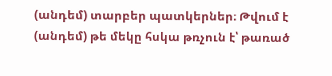(անդեմ) տարբեր պատկերներ։ Թվում է (անդեմ) թե մեկը հսկա թռչուն է՝ թառած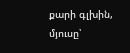քարի գլխին, մյուսը՝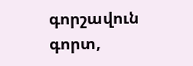գորշավուն գորտ,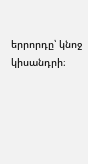երրորդը՝ կնոջ կիսանդրի։